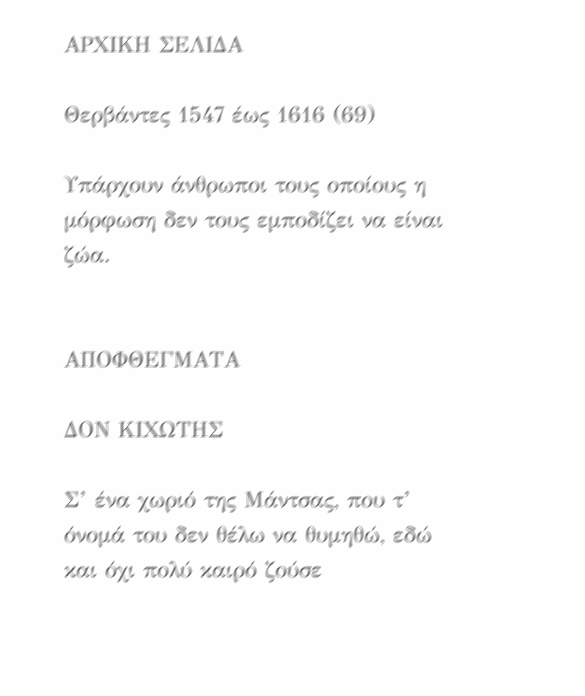ΑΡΧΙΚΗ ΣΕΛΙΔΑ

Θερβάντες 1547 έως 1616 (69)

Υπάρχουν άνθρωποι τους οποίους η μόρφωση δεν τους εμποδίζει να είναι ζώα.


ΑΠΟΦΘΕΓΜΑΤΑ

ΔΟΝ ΚΙΧΩΤΗΣ

Σ’ ένα χωριό της Μάντσας, που τ’ όνομά του δεν θέλω να θυμηθώ, εδώ και όχι πολύ καιρό ζούσε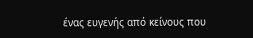ένας ευγενής από κείνους που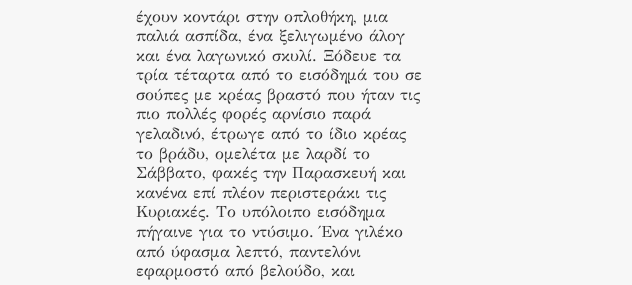έχουν κοντάρι στην οπλοθήκη, μια παλιά ασπίδα, ένα ξελιγωμένο άλογ και ένα λαγωνικό σκυλί. Ξόδευε τα τρία τέταρτα από το εισόδημά του σε σούπες με κρέας βραστό που ήταν τις πιο πολλές φορές αρνίσιο παρά γελαδινό, έτρωγε από το ίδιο κρέας το βράδυ, ομελέτα με λαρδί το Σάββατο, φακές την Παρασκευή και κανένα επί πλέον περιστεράκι τις Κυριακές. Το υπόλοιπο εισόδημα πήγαινε για το ντύσιμο. Ένα γιλέκο από ύφασμα λεπτό, παντελόνι εφαρμοστό από βελούδο, και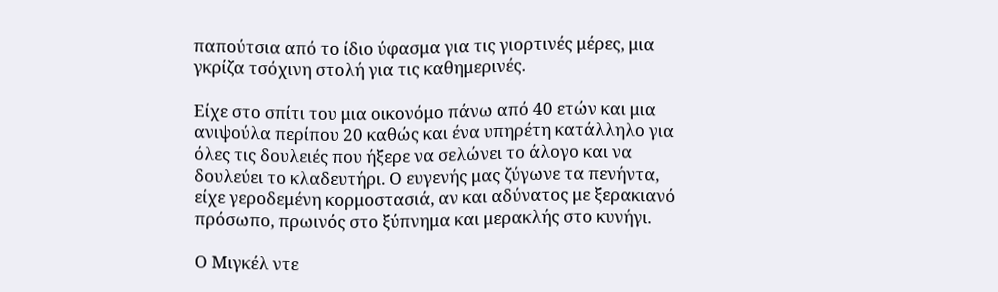παπούτσια από το ίδιο ύφασμα για τις γιορτινές μέρες, μια γκρίζα τσόχινη στολή για τις καθημερινές.

Είχε στο σπίτι του μια οικονόμο πάνω από 40 ετών και μια ανιψούλα περίπου 20 καθώς και ένα υπηρέτη κατάλληλο για όλες τις δουλειές που ήξερε να σελώνει το άλογο και να δουλεύει το κλαδευτήρι. Ο ευγενής μας ζύγωνε τα πενήντα, είχε γεροδεμένη κορμοστασιά, αν και αδύνατος με ξερακιανό πρόσωπο, πρωινός στο ξύπνημα και μερακλής στο κυνήγι.

Ο Μιγκέλ ντε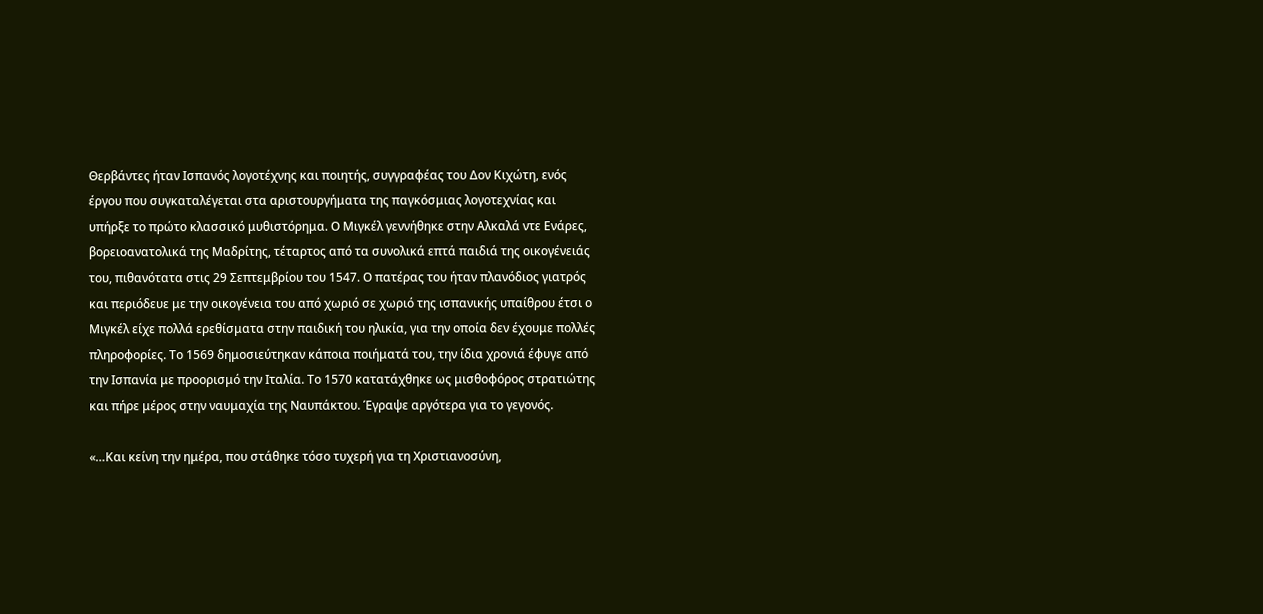Θερβάντες ήταν Ισπανός λογοτέχνης και ποιητής, συγγραφέας του Δον Κιχώτη, ενός έργου που συγκαταλέγεται στα αριστουργήματα της παγκόσμιας λογοτεχνίας και υπήρξε το πρώτο κλασσικό μυθιστόρημα. Ο Μιγκέλ γεννήθηκε στην Αλκαλά ντε Ενάρες, βορειοανατολικά της Μαδρίτης, τέταρτος από τα συνολικά επτά παιδιά της οικογένειάς του, πιθανότατα στις 29 Σεπτεμβρίου του 1547. Ο πατέρας του ήταν πλανόδιος γιατρός και περιόδευε με την οικογένεια του από χωριό σε χωριό της ισπανικής υπαίθρου έτσι ο Μιγκέλ είχε πολλά ερεθίσματα στην παιδική του ηλικία, για την οποία δεν έχουμε πολλές πληροφορίες. Το 1569 δημοσιεύτηκαν κάποια ποιήματά του, την ίδια χρονιά έφυγε από την Ισπανία με προορισμό την Ιταλία. Το 1570 κατατάχθηκε ως μισθοφόρος στρατιώτης και πήρε μέρος στην ναυμαχία της Ναυπάκτου. Έγραψε αργότερα για το γεγονός.

«…Και κείνη την ημέρα, που στάθηκε τόσο τυχερή για τη Χριστιανοσύνη,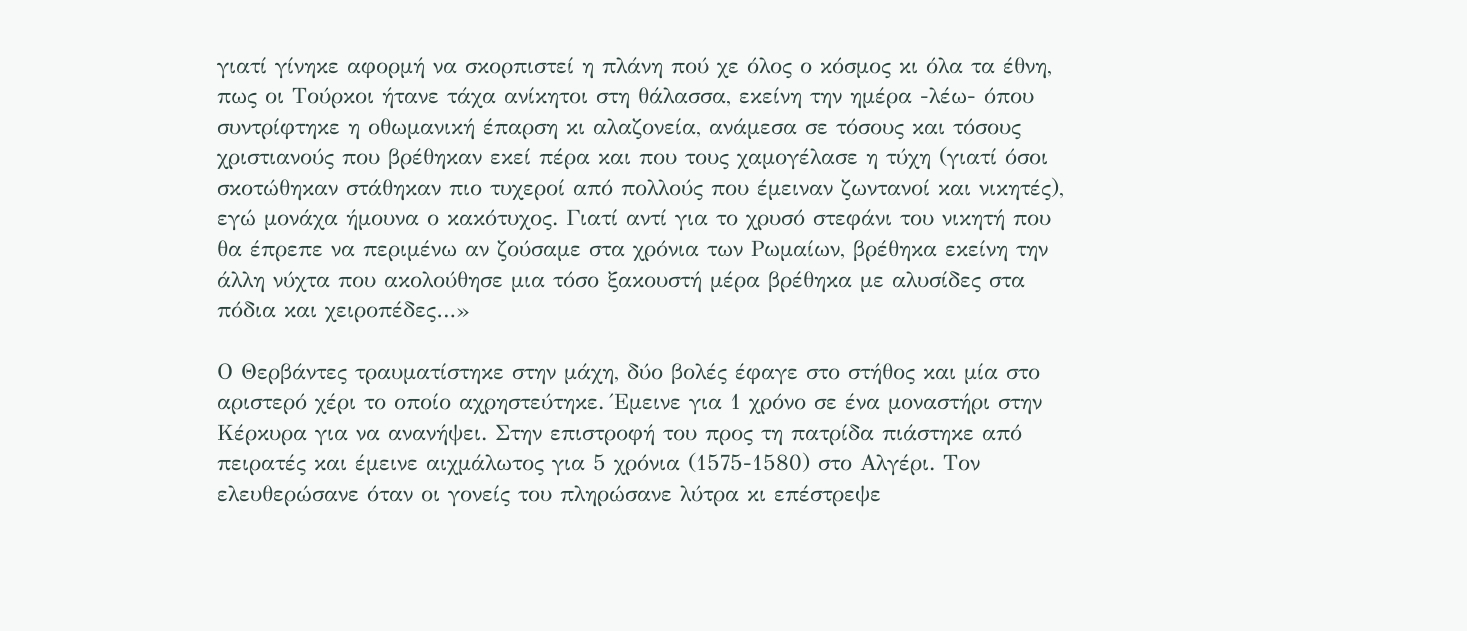γιατί γίνηκε αφορμή να σκορπιστεί η πλάνη πού χε όλος ο κόσμος κι όλα τα έθνη, πως οι Τούρκοι ήτανε τάχα ανίκητοι στη θάλασσα, εκείνη την ημέρα -λέω- όπου συντρίφτηκε η οθωμανική έπαρση κι αλαζονεία, ανάμεσα σε τόσους και τόσους χριστιανούς που βρέθηκαν εκεί πέρα και που τους χαμογέλασε η τύχη (γιατί όσοι σκοτώθηκαν στάθηκαν πιο τυχεροί από πολλούς που έμειναν ζωντανοί και νικητές), εγώ μονάχα ήμουνα ο κακότυχος. Γιατί αντί για το χρυσό στεφάνι του νικητή που θα έπρεπε να περιμένω αν ζούσαμε στα χρόνια των Ρωμαίων, βρέθηκα εκείνη την άλλη νύχτα που ακολούθησε μια τόσο ξακουστή μέρα βρέθηκα με αλυσίδες στα πόδια και χειροπέδες…»

Ο Θερβάντες τραυματίστηκε στην μάχη, δύο βολές έφαγε στο στήθος και μία στο αριστερό χέρι το οποίο αχρηστεύτηκε. Έμεινε για 1 χρόνο σε ένα μοναστήρι στην Κέρκυρα για να ανανήψει. Στην επιστροφή του προς τη πατρίδα πιάστηκε από πειρατές και έμεινε αιχμάλωτος για 5 χρόνια (1575-1580) στο Αλγέρι. Τον ελευθερώσανε όταν οι γονείς του πληρώσανε λύτρα κι επέστρεψε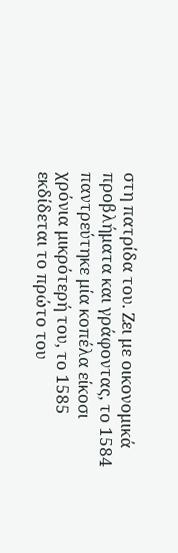στη πατρίδα του. Ζει με οικονομικά προβλήματα και γράφοντας, το 1584 παντρεύτηκε μία κοπέλα είκοσι χρόνια μικρότερή του, το 1585 εκδίδεται το πρώτο του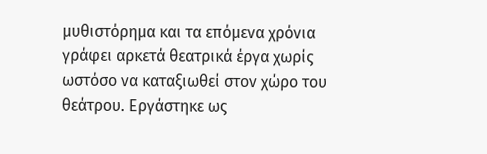μυθιστόρημα και τα επόμενα χρόνια γράφει αρκετά θεατρικά έργα χωρίς ωστόσο να καταξιωθεί στον χώρο του θεάτρου. Εργάστηκε ως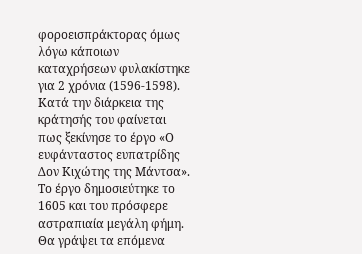φοροεισπράκτορας όμως λόγω κάποιων καταχρήσεων φυλακίστηκε για 2 χρόνια (1596-1598). Κατά την διάρκεια της κράτησής του φαίνεται πως ξεκίνησε το έργο «Ο ευφάνταστος ευπατρίδης Δον Κιχώτης της Μάντσα». Το έργο δημοσιεύτηκε το 1605 και του πρόσφερε αστραπιαία μεγάλη φήμη. Θα γράψει τα επόμενα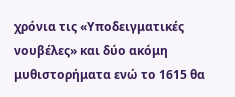χρόνια τις «Υποδειγματικές νουβέλες» και δύο ακόμη μυθιστορήματα ενώ το 1615 θα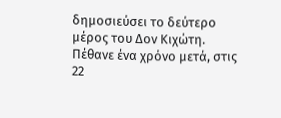δημοσιεύσει το δεύτερο μέρος του Δον Κιχώτη. Πέθανε ένα χρόνο μετά, στις 22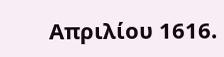Απριλίου 1616.